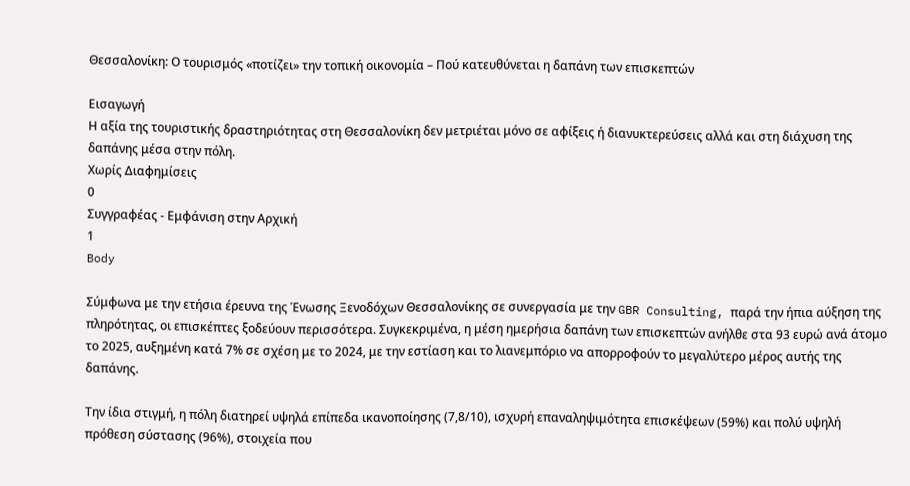Θεσσαλονίκη: Ο τουρισμός «ποτίζει» την τοπική οικονομία – Πού κατευθύνεται η δαπάνη των επισκεπτών

Εισαγωγή
Η αξία της τουριστικής δραστηριότητας στη Θεσσαλονίκη δεν μετριέται μόνο σε αφίξεις ή διανυκτερεύσεις αλλά και στη διάχυση της δαπάνης μέσα στην πόλη.
Χωρίς Διαφημίσεις
0
Συγγραφέας - Εμφάνιση στην Αρχική
1
Body

Σύμφωνα με την ετήσια έρευνα της Ένωσης Ξενοδόχων Θεσσαλονίκης σε συνεργασία με την GBR Consulting, παρά την ήπια αύξηση της πληρότητας, οι επισκέπτες ξοδεύουν περισσότερα. Συγκεκριμένα, η μέση ημερήσια δαπάνη των επισκεπτών ανήλθε στα 93 ευρώ ανά άτομο το 2025, αυξημένη κατά 7% σε σχέση με το 2024, με την εστίαση και το λιανεμπόριο να απορροφούν το μεγαλύτερο μέρος αυτής της δαπάνης.

Την ίδια στιγμή, η πόλη διατηρεί υψηλά επίπεδα ικανοποίησης (7,8/10), ισχυρή επαναληψιμότητα επισκέψεων (59%) και πολύ υψηλή πρόθεση σύστασης (96%), στοιχεία που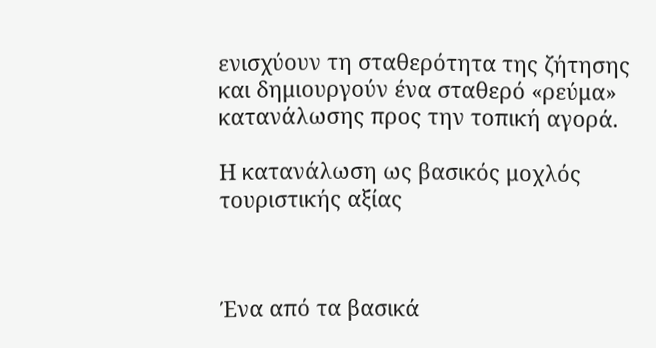ενισχύουν τη σταθερότητα της ζήτησης και δημιουργούν ένα σταθερό «ρεύμα» κατανάλωσης προς την τοπική αγορά.

Η κατανάλωση ως βασικός μοχλός τουριστικής αξίας



Ένα από τα βασικά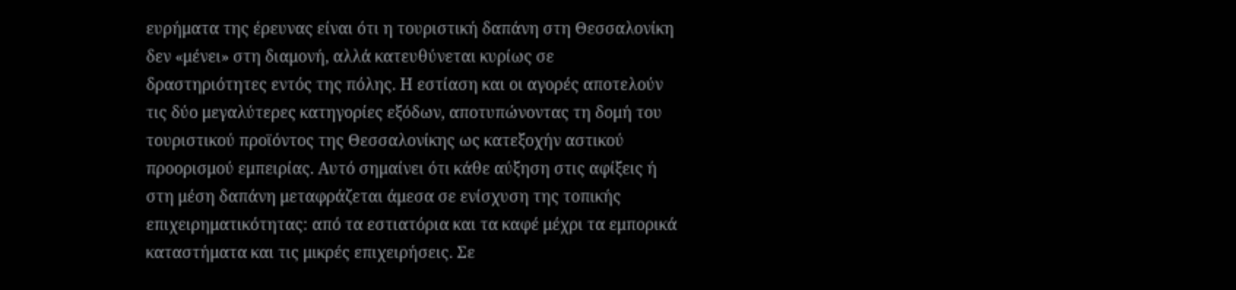ευρήματα της έρευνας είναι ότι η τουριστική δαπάνη στη Θεσσαλονίκη δεν «μένει» στη διαμονή, αλλά κατευθύνεται κυρίως σε δραστηριότητες εντός της πόλης. Η εστίαση και οι αγορές αποτελούν τις δύο μεγαλύτερες κατηγορίες εξόδων, αποτυπώνοντας τη δομή του τουριστικού προϊόντος της Θεσσαλονίκης ως κατεξοχήν αστικού προορισμού εμπειρίας. Αυτό σημαίνει ότι κάθε αύξηση στις αφίξεις ή στη μέση δαπάνη μεταφράζεται άμεσα σε ενίσχυση της τοπικής επιχειρηματικότητας: από τα εστιατόρια και τα καφέ μέχρι τα εμπορικά καταστήματα και τις μικρές επιχειρήσεις. Σε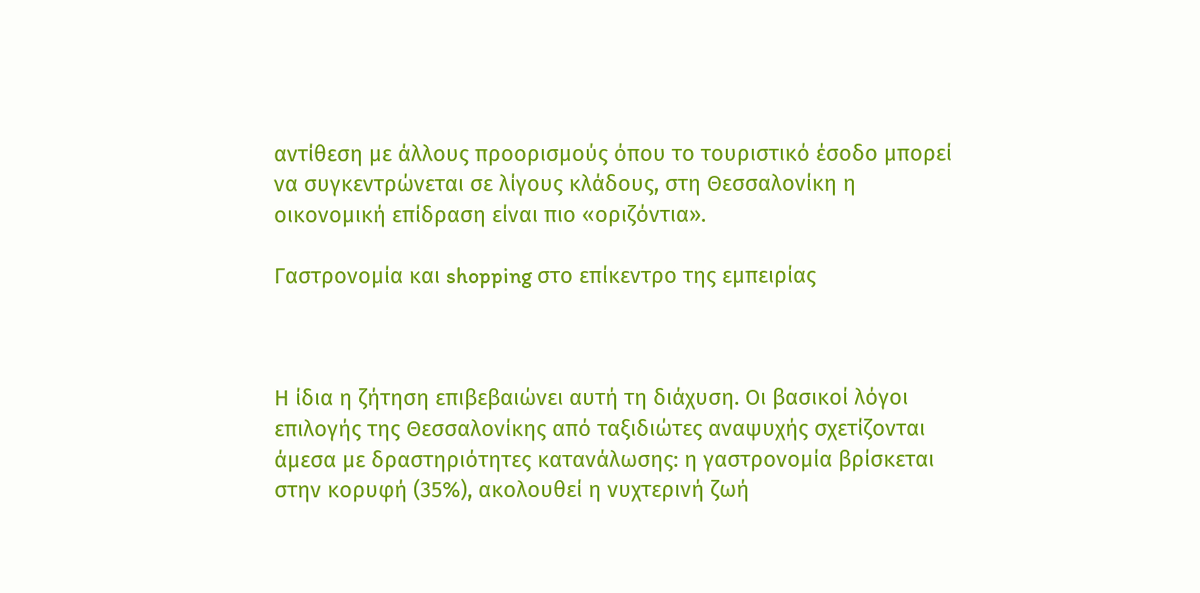αντίθεση με άλλους προορισμούς όπου το τουριστικό έσοδο μπορεί να συγκεντρώνεται σε λίγους κλάδους, στη Θεσσαλονίκη η οικονομική επίδραση είναι πιο «οριζόντια».

Γαστρονομία και shopping στο επίκεντρο της εμπειρίας



Η ίδια η ζήτηση επιβεβαιώνει αυτή τη διάχυση. Οι βασικοί λόγοι επιλογής της Θεσσαλονίκης από ταξιδιώτες αναψυχής σχετίζονται άμεσα με δραστηριότητες κατανάλωσης: η γαστρονομία βρίσκεται στην κορυφή (35%), ακολουθεί η νυχτερινή ζωή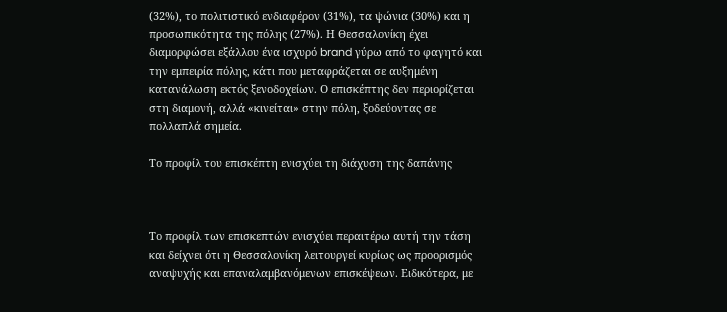(32%), το πολιτιστικό ενδιαφέρον (31%), τα ψώνια (30%) και η προσωπικότητα της πόλης (27%). Η Θεσσαλονίκη έχει διαμορφώσει εξάλλου ένα ισχυρό brand γύρω από το φαγητό και την εμπειρία πόλης, κάτι που μεταφράζεται σε αυξημένη κατανάλωση εκτός ξενοδοχείων. Ο επισκέπτης δεν περιορίζεται στη διαμονή, αλλά «κινείται» στην πόλη, ξοδεύοντας σε πολλαπλά σημεία.

Το προφίλ του επισκέπτη ενισχύει τη διάχυση της δαπάνης



Το προφίλ των επισκεπτών ενισχύει περαιτέρω αυτή την τάση και δείχνει ότι η Θεσσαλονίκη λειτουργεί κυρίως ως προορισμός αναψυχής και επαναλαμβανόμενων επισκέψεων. Ειδικότερα, με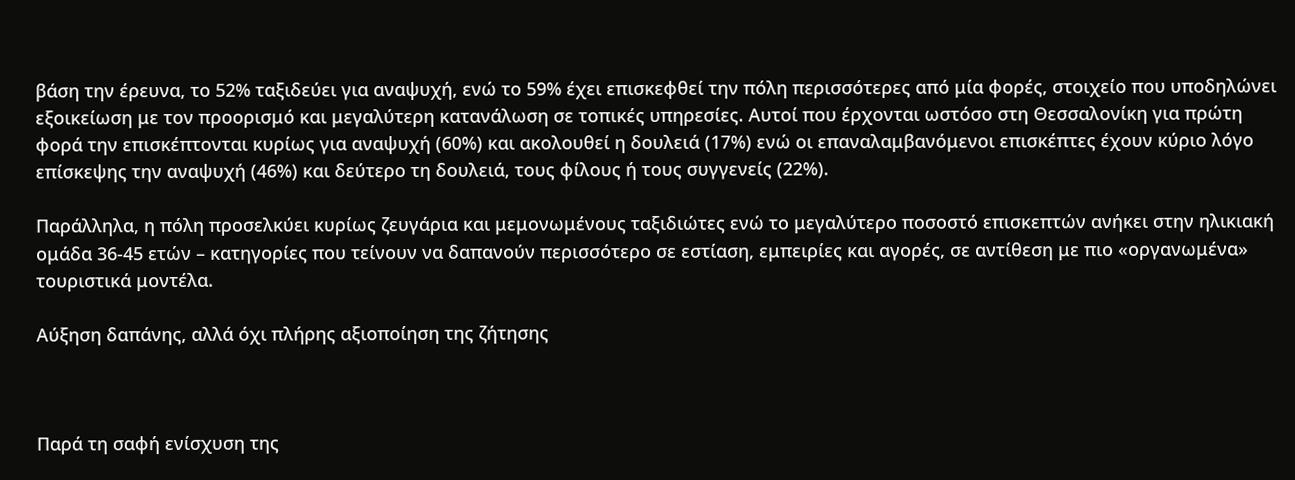βάση την έρευνα, το 52% ταξιδεύει για αναψυχή, ενώ το 59% έχει επισκεφθεί την πόλη περισσότερες από μία φορές, στοιχείο που υποδηλώνει εξοικείωση με τον προορισμό και μεγαλύτερη κατανάλωση σε τοπικές υπηρεσίες. Αυτοί που έρχονται ωστόσο στη Θεσσαλονίκη για πρώτη φορά την επισκέπτονται κυρίως για αναψυχή (60%) και ακολουθεί η δουλειά (17%) ενώ οι επαναλαμβανόμενοι επισκέπτες έχουν κύριο λόγο επίσκεψης την αναψυχή (46%) και δεύτερο τη δουλειά, τους φίλους ή τους συγγενείς (22%).

Παράλληλα, η πόλη προσελκύει κυρίως ζευγάρια και μεμονωμένους ταξιδιώτες ενώ το μεγαλύτερο ποσοστό επισκεπτών ανήκει στην ηλικιακή ομάδα 36-45 ετών – κατηγορίες που τείνουν να δαπανούν περισσότερο σε εστίαση, εμπειρίες και αγορές, σε αντίθεση με πιο «οργανωμένα» τουριστικά μοντέλα.

Αύξηση δαπάνης, αλλά όχι πλήρης αξιοποίηση της ζήτησης



Παρά τη σαφή ενίσχυση της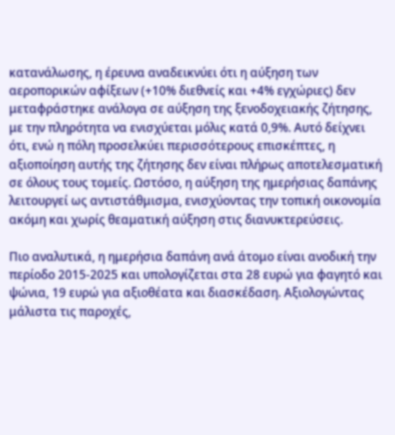κατανάλωσης, η έρευνα αναδεικνύει ότι η αύξηση των αεροπορικών αφίξεων (+10% διεθνείς και +4% εγχώριες) δεν μεταφράστηκε ανάλογα σε αύξηση της ξενοδοχειακής ζήτησης, με την πληρότητα να ενισχύεται μόλις κατά 0,9%. Αυτό δείχνει ότι, ενώ η πόλη προσελκύει περισσότερους επισκέπτες, η αξιοποίηση αυτής της ζήτησης δεν είναι πλήρως αποτελεσματική σε όλους τους τομείς. Ωστόσο, η αύξηση της ημερήσιας δαπάνης λειτουργεί ως αντιστάθμισμα, ενισχύοντας την τοπική οικονομία ακόμη και χωρίς θεαματική αύξηση στις διανυκτερεύσεις.

Πιο αναλυτικά, η ημερήσια δαπάνη ανά άτομο είναι ανοδική την περίοδο 2015-2025 και υπολογίζεται στα 28 ευρώ για φαγητό και ψώνια, 19 ευρώ για αξιοθέατα και διασκέδαση. Αξιολογώντας μάλιστα τις παροχές,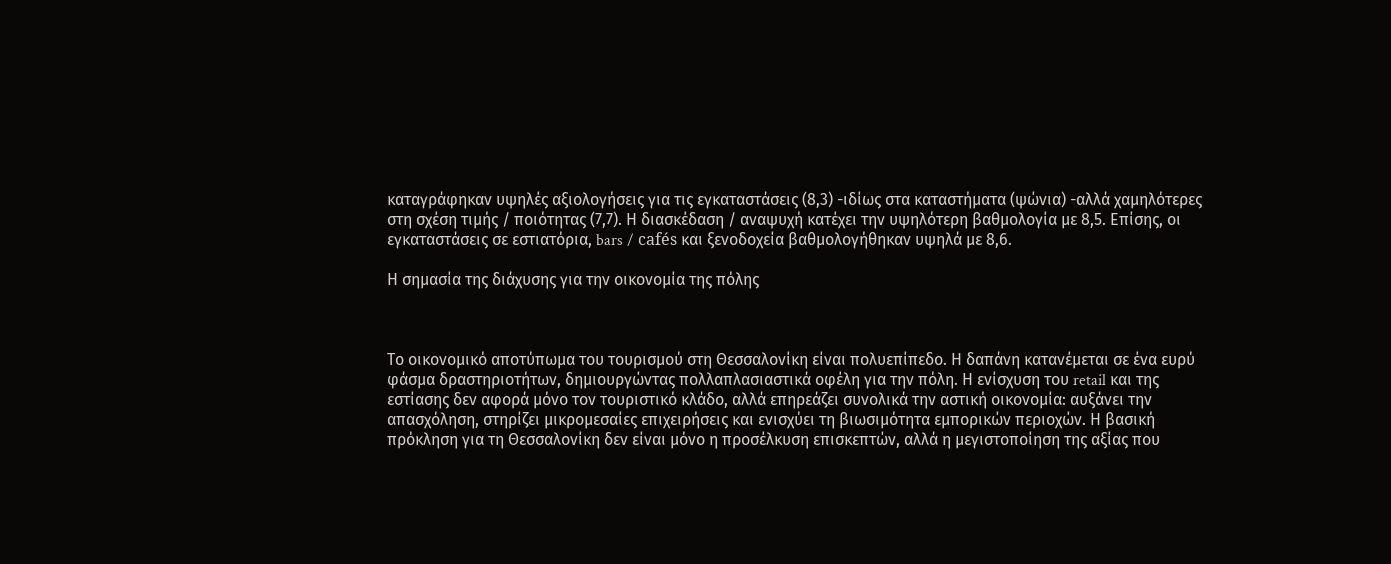καταγράφηκαν υψηλές αξιολογήσεις για τις εγκαταστάσεις (8,3) -ιδίως στα καταστήματα (ψώνια) -αλλά χαμηλότερες στη σχέση τιμής / ποιότητας (7,7). Η διασκέδαση / αναψυχή κατέχει την υψηλότερη βαθμολογία με 8,5. Επίσης, οι εγκαταστάσεις σε εστιατόρια, bars / cafés και ξενοδοχεία βαθμολογήθηκαν υψηλά με 8,6.

Η σημασία της διάχυσης για την οικονομία της πόλης



Το οικονομικό αποτύπωμα του τουρισμού στη Θεσσαλονίκη είναι πολυεπίπεδο. Η δαπάνη κατανέμεται σε ένα ευρύ φάσμα δραστηριοτήτων, δημιουργώντας πολλαπλασιαστικά οφέλη για την πόλη. Η ενίσχυση του retail και της εστίασης δεν αφορά μόνο τον τουριστικό κλάδο, αλλά επηρεάζει συνολικά την αστική οικονομία: αυξάνει την απασχόληση, στηρίζει μικρομεσαίες επιχειρήσεις και ενισχύει τη βιωσιμότητα εμπορικών περιοχών. Η βασική πρόκληση για τη Θεσσαλονίκη δεν είναι μόνο η προσέλκυση επισκεπτών, αλλά η μεγιστοποίηση της αξίας που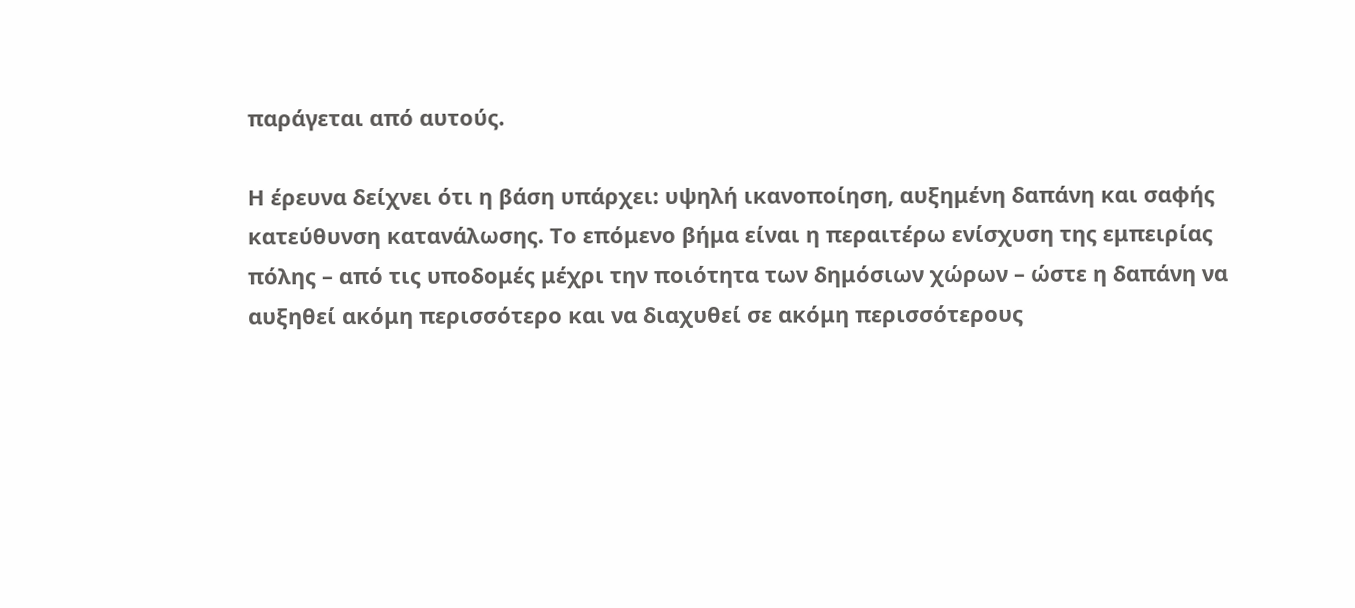παράγεται από αυτούς.

Η έρευνα δείχνει ότι η βάση υπάρχει: υψηλή ικανοποίηση, αυξημένη δαπάνη και σαφής κατεύθυνση κατανάλωσης. Το επόμενο βήμα είναι η περαιτέρω ενίσχυση της εμπειρίας πόλης – από τις υποδομές μέχρι την ποιότητα των δημόσιων χώρων – ώστε η δαπάνη να αυξηθεί ακόμη περισσότερο και να διαχυθεί σε ακόμη περισσότερους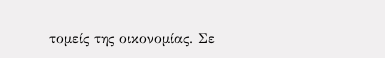τομείς της οικονομίας. Σε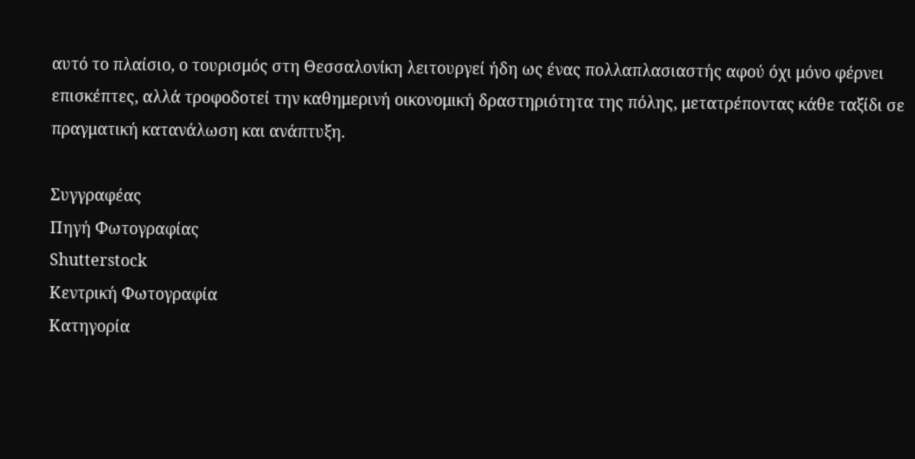αυτό το πλαίσιο, ο τουρισμός στη Θεσσαλονίκη λειτουργεί ήδη ως ένας πολλαπλασιαστής αφού όχι μόνο φέρνει επισκέπτες, αλλά τροφοδοτεί την καθημερινή οικονομική δραστηριότητα της πόλης, μετατρέποντας κάθε ταξίδι σε πραγματική κατανάλωση και ανάπτυξη.

Συγγραφέας
Πηγή Φωτογραφίας
Shutterstock
Κεντρική Φωτογραφία
Κατηγορία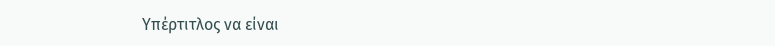Υπέρτιτλος να είναι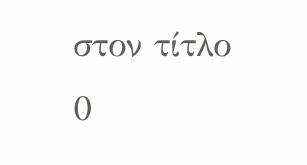στον τίτλο
0